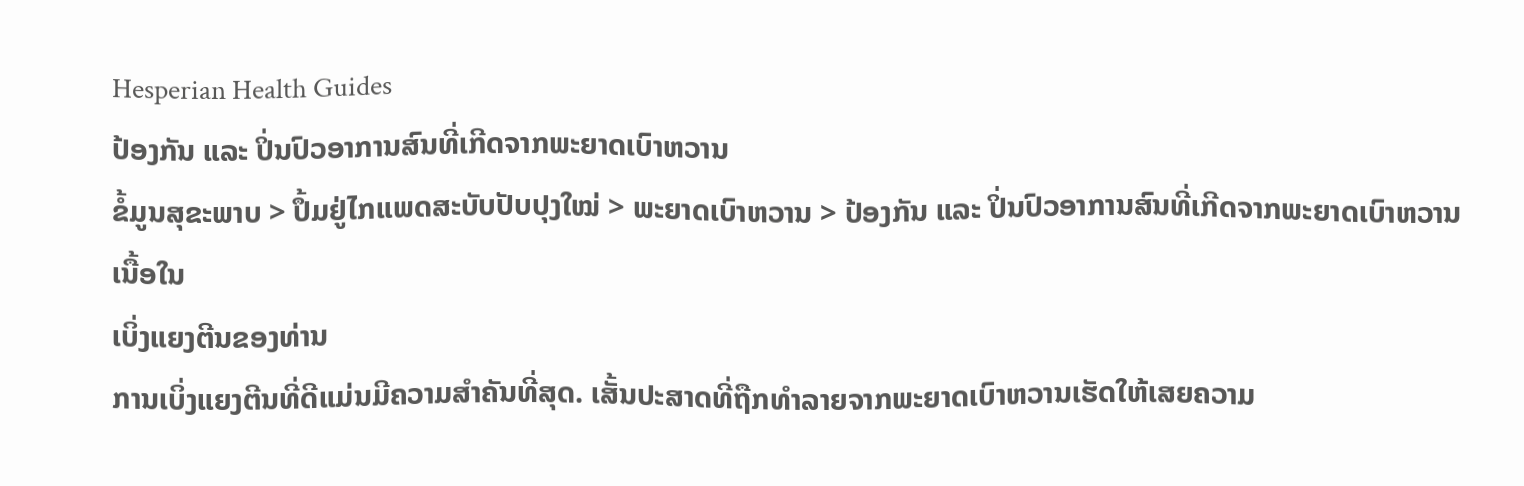Hesperian Health Guides
ປ້ອງກັນ ແລະ ປິ່ນປົວອາການສົນທີ່ເກີດຈາກພະຍາດເບົາຫວານ
ຂໍ້ມູນສຸຂະພາບ > ປຶ້ມຢູ່ໄກແພດສະບັບປັບປຸງໃໝ່ > ພະຍາດເບົາຫວານ > ປ້ອງກັນ ແລະ ປິ່ນປົວອາການສົນທີ່ເກີດຈາກພະຍາດເບົາຫວານ
ເນື້ອໃນ
ເບິ່ງແຍງຕີນຂອງທ່ານ
ການເບິ່ງແຍງຕີນທີ່ດີແມ່ນມີຄວາມສຳຄັນທີ່ສຸດ. ເສັ້ນປະສາດທີ່ຖືກທຳລາຍຈາກພະຍາດເບົາຫວານເຮັດໃຫ້ເສຍຄວາມ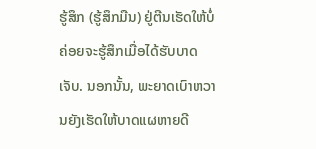ຮູ້ສຶກ (ຮູ້ສຶກມືນ) ຢູ່ຕີນເຮັດໃຫ້ບໍ່ຄ່ອຍຈະຮູ້ສຶກເມື່ອໄດ້ຮັບບາດເຈັບ. ນອກນັ້ນ, ພະຍາດເບົາຫວານຍັງເຮັດໃຫ້ບາດແຜຫາຍດີ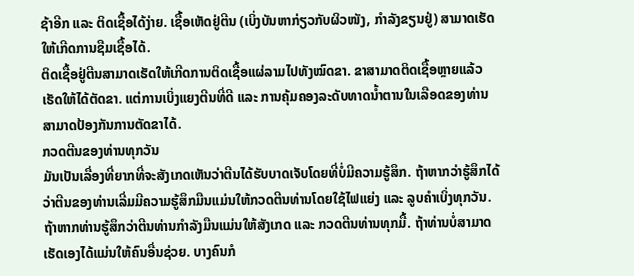ຊ້າອີກ ແລະ ຕິດເຊື້ອໄດ້ງ່າຍ. ເຊື້ອເຫັດຢູ່ຕີນ (ເບິ່ງບັນຫາກ່ຽວກັບຜິວໜັງ, ກຳລັງຂຽນຢູ່) ສາມາດເຮັດໃຫ້ເກີດການຊືມເຊື້ອໄດ້.
ຕິດເຊື້ອຢູ່ຕີນສາມາດເຮັດໃຫ້ເກີດການຕິດເຊື້ອແຜ່ລາມໄປທັງໝົດຂາ. ຂາສາມາດຕິດເຊື້ອຫຼາຍແລ້ວເຮັດໃຫ້ໄດ້ຕັດຂາ. ແຕ່ການເບິ່ງແຍງຕີນທີ່ດີ ແລະ ການຄຸ້ມຄອງລະດັບທາດນ້ຳຕານໃນເລືອດຂອງທ່ານສາມາດປ້ອງກັນການຕັດຂາໄດ້.
ກວດຕີນຂອງທ່ານທຸກວັນ
ມັນເປັນເລື່ອງທີ່ຍາກທີ່ຈະສັງເກດເຫັນວ່າຕີນໄດ້ຮັບບາດເຈັບໂດຍທີ່ບໍ່ມີຄວາມຮູ້ສຶກ. ຖ້າຫາກວ່າຮູ້ສຶກໄດ້ວ່າຕີນຂອງທ່ານເລີ່ມມີຄວາມຮູ້ສຶກມືນແມ່ນໃຫ້ກວດຕີນທ່ານໂດຍໃຊ້ໄຟແຍ່ງ ແລະ ລູບຄຳເບິ່ງທຸກວັນ.
ຖ້າຫາກທ່ານຮູ້ສຶກວ່າຕີນທ່ານກຳລັງມືນແມ່ນໃຫ້ສັງເກດ ແລະ ກວດຕີນທ່ານທຸກມື້. ຖ້າທ່ານບໍ່ສາມາດເຮັດເອງໄດ້ແມ່ນໃຫ້ຄົນອື່ນຊ່ວຍ. ບາງຄົນກໍ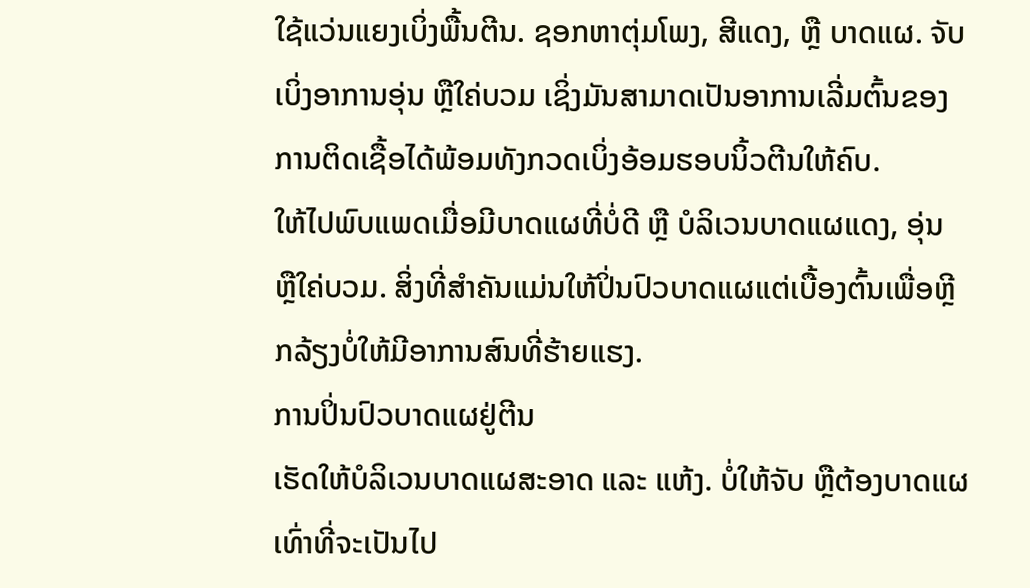ໃຊ້ແວ່ນແຍງເບິ່ງພື້ນຕີນ. ຊອກຫາຕຸ່ມໂພງ, ສີແດງ, ຫຼື ບາດແຜ. ຈັບເບິ່ງອາການອຸ່ນ ຫຼືໃຄ່ບວມ ເຊິ່ງມັນສາມາດເປັນອາການເລີ່ມຕົ້ນຂອງການຕິດເຊື້ອໄດ້ພ້ອມທັງກວດເບິ່ງອ້ອມຮອບນິ້ວຕີນໃຫ້ຄົບ.
ໃຫ້ໄປພົບແພດເມື່ອມີບາດແຜທີ່ບໍ່ດີ ຫຼື ບໍລິເວນບາດແຜແດງ, ອຸ່ນ ຫຼືໃຄ່ບວມ. ສິ່ງທີ່ສຳຄັນແມ່ນໃຫ້ປິ່ນປົວບາດແຜແຕ່ເບື້ອງຕົ້ນເພື່ອຫຼີກລ້ຽງບໍ່ໃຫ້ມີອາການສົນທີ່ຮ້າຍແຮງ.
ການປິ່ນປົວບາດແຜຢູ່ຕີນ
ເຮັດໃຫ້ບໍລິເວນບາດແຜສະອາດ ແລະ ແຫ້ງ. ບໍ່ໃຫ້ຈັບ ຫຼືຕ້ອງບາດແຜເທົ່າທີ່ຈະເປັນໄປ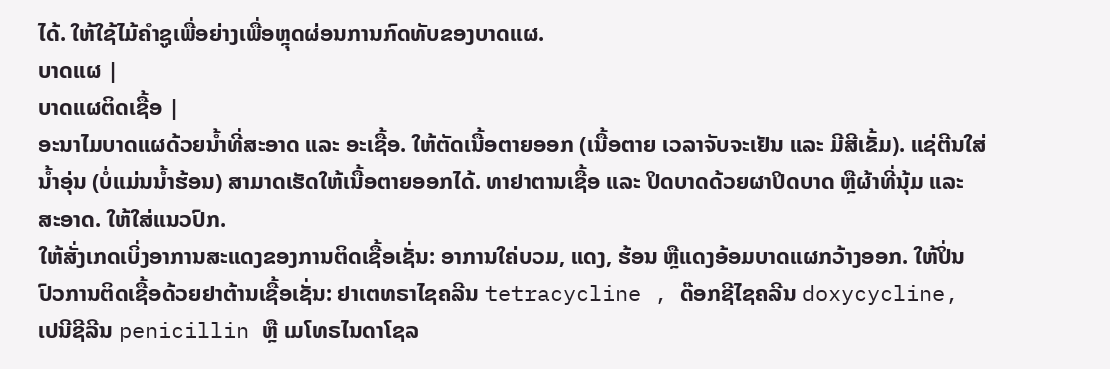ໄດ້. ໃຫ້ໃຊ້ໄມ້ຄຳຊູເພື່ອຍ່າງເພື່ອຫຼຸດຜ່ອນການກົດທັບຂອງບາດແຜ.
ບາດແຜ |
ບາດແຜຕິດເຊື້ອ |
ອະນາໄມບາດແຜດ້ວຍນ້ຳທີ່ສະອາດ ແລະ ອະເຊື້ອ. ໃຫ້ຕັດເນື້ອຕາຍອອກ (ເນື້ອຕາຍ ເວລາຈັບຈະເຢັນ ແລະ ມີສີເຂັ້ມ). ແຊ່ຕີນໃສ່ນ້ຳອຸ່ນ (ບໍ່ແມ່ນນ້ຳຮ້ອນ) ສາມາດເຮັດໃຫ້ເນື້ອຕາຍອອກໄດ້. ທາຢາຕານເຊື້ອ ແລະ ປິດບາດດ້ວຍຜາປິດບາດ ຫຼືຜ້າທີ່ນຸ້ມ ແລະ ສະອາດ. ໃຫ້ໃສ່ແນວປົກ.
ໃຫ້ສັ່ງເກດເບິ່ງອາການສະແດງຂອງການຕິດເຊື້ອເຊັ່ນ: ອາການໃຄ່ບວມ, ແດງ, ຮ້ອນ ຫຼືແດງອ້ອມບາດແຜກວ້າງອອກ. ໃຫ້ປິ່ນປົວການຕິດເຊື້ອດ້ວຍຢາຕ້ານເຊື້ອເຊັ່ນ: ຢາເຕທຣາໄຊຄລີນ tetracycline , ດ໊ອກຊີໄຊຄລີນ doxycycline, ເປນີຊີລີນ penicillin ຫຼື ເມໂທຣໄນດາໂຊລ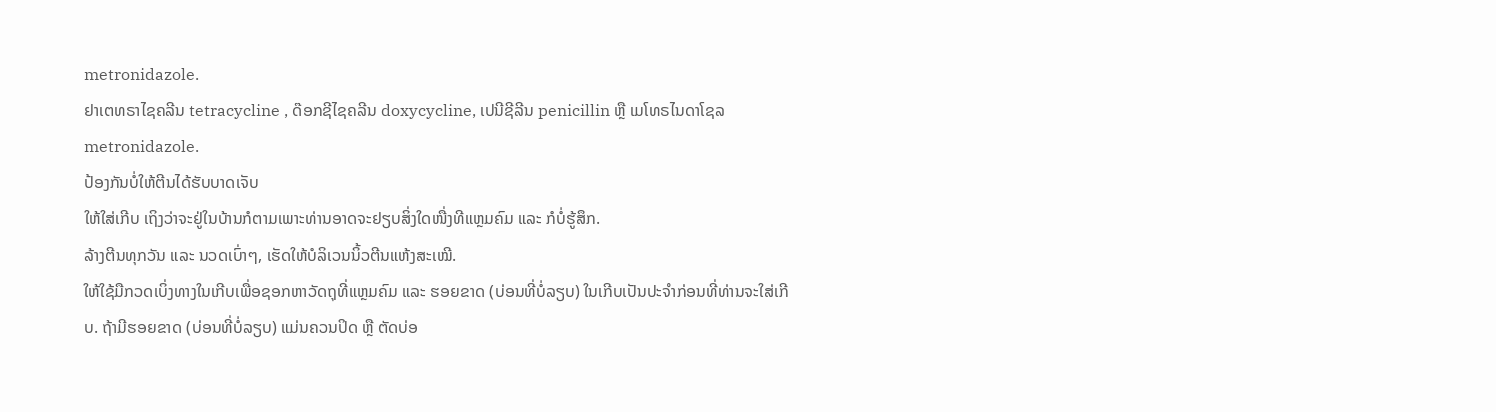metronidazole.
ຢາເຕທຣາໄຊຄລີນ tetracycline , ດ໊ອກຊີໄຊຄລີນ doxycycline, ເປນີຊີລີນ penicillin ຫຼື ເມໂທຣໄນດາໂຊລ metronidazole.
ປ້ອງກັນບໍ່ໃຫ້ຕີນໄດ້ຮັບບາດເຈັບ
ໃຫ້ໃສ່ເກີບ ເຖິງວ່າຈະຢູ່ໃນບ້ານກໍຕາມເພາະທ່ານອາດຈະຢຽບສິ່ງໃດໜື່ງທີແຫຼມຄົມ ແລະ ກໍບໍ່ຮູ້ສຶກ.
ລ້າງຕີນທຸກວັນ ແລະ ນວດເບົ່າໆ, ເຮັດໃຫ້ບໍລິເວນນິ້ວຕີນແຫ້ງສະເໝີ.
ໃຫ້ໃຊ້ມືກວດເບິ່ງທາງໃນເກີບເພື່ອຊອກຫາວັດຖຸທີ່ແຫຼມຄົມ ແລະ ຮອຍຂາດ (ບ່ອນທີ່ບໍ່ລຽບ) ໃນເກີບເປັນປະຈຳກ່ອນທີ່ທ່ານຈະໃສ່ເກີບ. ຖ້າມີຮອຍຂາດ (ບ່ອນທີ່ບໍ່ລຽບ) ແມ່ນຄວນປິດ ຫຼື ຕັດບ່ອ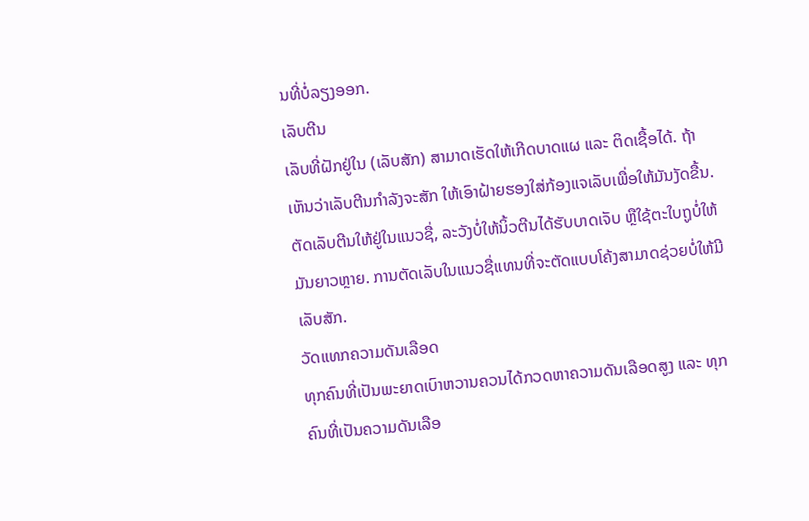ນທີ່ບໍ່ລຽງອອກ.
ເລັບຕີນ
ເລັບທີ່ຝັກຢູ່ໃນ (ເລັບສັກ) ສາມາດເຮັດໃຫ້ເກີດບາດແຜ ແລະ ຕິດເຊື້ອໄດ້. ຖ້າເຫັນວ່າເລັບຕີນກຳລັງຈະສັກ ໃຫ້ເອົາຝ້າຍຮອງໃສ່ກ້ອງແຈເລັບເພື່ອໃຫ້ມັນງັດຂື້ນ. ຕັດເລັບຕີນໃຫ້ຢູ່ໃນແນວຊື່, ລະວັງບໍ່ໃຫ້ນິ້ວຕີນໄດ້ຮັບບາດເຈັບ ຫຼືໃຊ້ຕະໃບຖູບໍ່ໃຫ້ມັນຍາວຫຼາຍ. ການຕັດເລັບໃນແນວຊື່ແທນທີ່ຈະຕັດແບບໂຄ້ງສາມາດຊ່ວຍບໍ່ໃຫ້ມີເລັບສັກ.
ວັດແທກຄວາມດັນເລືອດ
ທຸກຄົນທີ່ເປັນພະຍາດເບົາຫວານຄວນໄດ້ກວດຫາຄວາມດັນເລືອດສູງ ແລະ ທຸກຄົນທີ່ເປັນຄວາມດັນເລືອ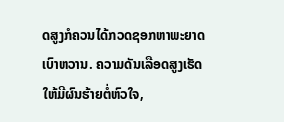ດສູງກໍຄວນໄດ້ກວດຊອກຫາພະຍາດເບົາຫວານ. ຄວາມດັນເລືອດສູງເຮັດໃຫ້ມີຜົນຮ້າຍຕໍ່ຫົວໃຈ,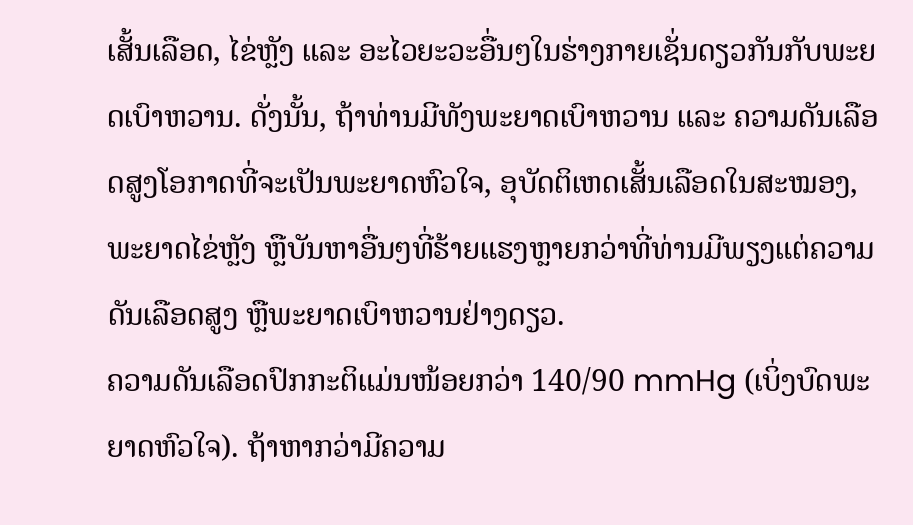ເສັ້ນເລືອດ, ໄຂ່ຫຼັງ ແລະ ອະໄວຍະວະອື່ນໆໃນຮ່າງກາຍເຊັ່ນດຽວກັນກັບພະຍດເບົາຫວານ. ດັ່ງນັ້ນ, ຖ້າທ່ານມີທັງພະຍາດເບົາຫວານ ແລະ ຄວາມດັນເລືອດສູງໂອກາດທີ່ຈະເປັນພະຍາດຫົວໃຈ, ອຸບັດຕິເຫດເສັ້ນເລືອດໃນສະໝອງ, ພະຍາດໄຂ່ຫຼັງ ຫຼືບັນຫາອື່ນໆທີ່ຮ້າຍແຮງຫຼາຍກວ່າທີ່ທ່ານມີພຽງແຕ່ຄວາມດັນເລືອດສູງ ຫຼືພະຍາດເບົາຫວານຢ່າງດຽວ.
ຄວາມດັນເລືອດປົກກະຕິແມ່ນໜ້ອຍກວ່າ 140/90 mmHg (ເບິ່ງບົດພະຍາດຫົວໃຈ). ຖ້າຫາກວ່າມີຄວາມ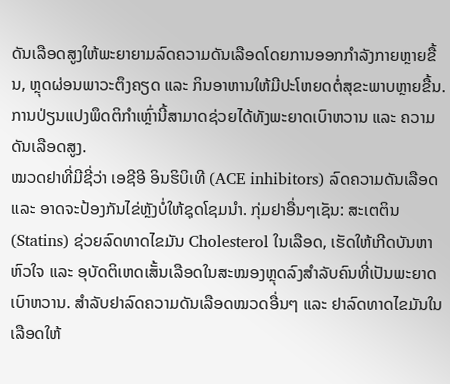ດັນເລືອດສູງໃຫ້ພະຍາຍາມລົດຄວາມດັນເລືອດໂດຍການອອກກຳລັງກາຍຫຼາຍຂື້ນ, ຫຼຸດຜ່ອນພາວະຕຶງຄຽດ ແລະ ກິນອາຫານໃຫ້ມີປະໂຫຍດຕໍ່ສຸຂະພາບຫຼາຍຂື້ນ. ການປ່ຽນແປງພຶດຕິກຳເຫຼົ່ານີ້ສາມາດຊ່ວຍໄດ້ທັງພະຍາດເບົາຫວານ ແລະ ຄວາມດັນເລືອດສູງ.
ໝວດຢາທີ່ມີຊີ່ວ່າ ເອຊີອີ ອິນຮິບິເທີ (ACE inhibitors) ລົດຄວາມດັນເລືອດ ແລະ ອາດຈະປ້ອງກັນໄຂ່ຫຼັງບໍ່ໃຫ້ຊຸດໂຊມນຳ. ກຸ່ມຢາອື່ນໆເຊັນ: ສະເຕຕິນ (Statins) ຊ່ວຍລົດທາດໄຂມັນ Cholesterol ໃນເລືອດ, ເຮັດໃຫ້ເກີດບັນຫາຫົວໃຈ ແລະ ອຸບັດຕິເຫດເສັ້ນເລືອດໃນສະໝອງຫຼຸດລົງສຳລັບຄົນທີ່ເປັນພະຍາດເບົາຫວານ. ສຳລັບຢາລົດຄວາມດັນເລືອດໝວດອື່ນໆ ແລະ ຢາລົດທາດໄຂມັນໃນເລືອດໃຫ້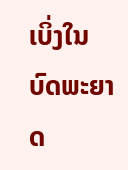ເບິ່ງໃນບົດພະຍາດ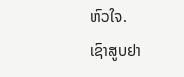ຫົວໃຈ.
ເຊົາສູບຢາ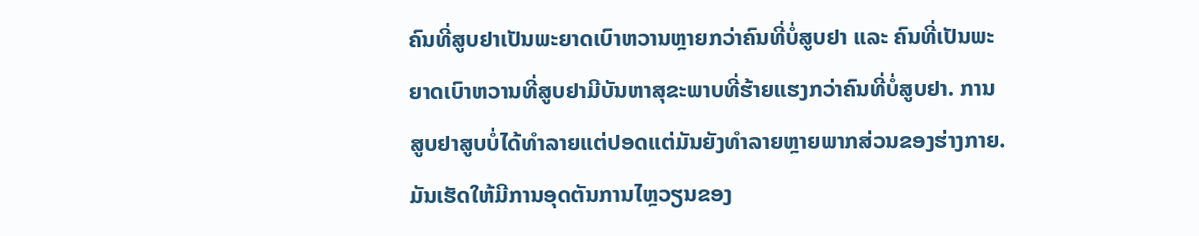ຄົນທີ່ສູບຢາເປັນພະຍາດເບົາຫວານຫຼາຍກວ່າຄົນທີ່ບໍ່ສູບຢາ ແລະ ຄົນທີ່ເປັນພະຍາດເບົາຫວານທີ່ສູບຢາມີບັນຫາສຸຂະພາບທີ່ຮ້າຍແຮງກວ່າຄົນທີ່ບໍ່ສູບຢາ. ການສູບຢາສູບບໍ່ໄດ້ທຳລາຍແຕ່ປອດແຕ່ມັນຍັງທຳລາຍຫຼາຍພາກສ່ວນຂອງຮ່າງກາຍ. ມັນເຮັດໃຫ້ມີການອຸດຕັນການໄຫຼວຽນຂອງ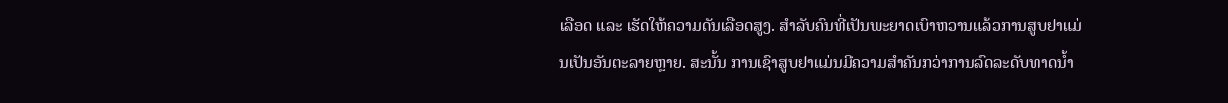ເລືອດ ແລະ ເຮັດໃຫ້ຄວາມດັນເລືອດສູງ. ສຳລັບຄົນທີ່ເປັນພະຍາດເບົາຫວານແລ້ວການສູບຢາແມ່ນເປັນອັນຕະລາຍຫຼາຍ. ສະນັ້ນ ການເຊົາສູບຢາແມ່ນມີຄວາມສຳຄັນກວ່າການລົດລະດັບທາດນ້ຳ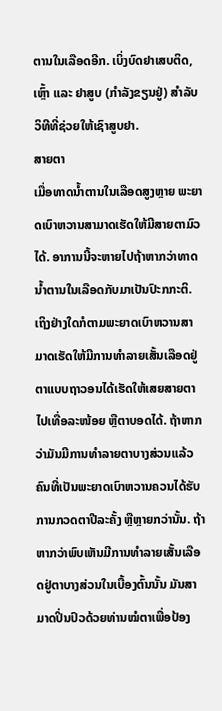ຕານໃນເລືອດອີກ. ເບິ່ງບົດຢາເສບຕິດ, ເຫຼົ້າ ແລະ ຢາສູບ (ກຳລັງຂຽນຢູ່) ສຳລັບວິທີທີ່ຊ່ວຍໃຫ້ເຊົາສູບຢາ.
ສາຍຕາ
ເມື່ອທາດນ້ຳຕານໃນເລືອດສູງຫຼາຍ ພະຍາດເບົາຫວານສາມາດເຮັດໃຫ້ມີສາຍຕາມົວໄດ້. ອາການນີ້ຈະຫາຍໄປຖ້າຫາກວ່າທາດນ້ຳຕານໃນເລືອດກັບມາເປັນປົະກກະຕິ. ເຖິງຢ່າງໃດກໍຕາມພະຍາດເບົາຫວານສາມາດເຮັດໃຫ້ມີການທຳລາຍເສັ້ນເລືອດຢູ່ຕາແບບຖາວອນໄດ້ເຮັດໃຫ້ເສຍສາຍຕາໄປເທື່ອລະໜ້ອຍ ຫຼືຕາບອດໄດ້. ຖ້າຫາກວ່າມັນມີການທຳລາຍຕາບາງສ່ວນແລ້ວຄົນທີ່ເປັນພະຍາດເບົາຫວານຄວນໄດ້ຮັບການກວດຕາປີລະຄັ້ງ ຫຼືຫຼາຍກວ່ານັ້ນ. ຖ້າຫາກວ່າພົບເຫັນມີການທຳລາຍເສັ້ນເລືອດຢູ່ຕາບາງສ່ວນໃນເບື້ອງຕົ້ນນັ້ນ ມັນສາມາດປິ່ນປົວດ້ວຍທ່ານໝໍຕາເພື່ອປ້ອງ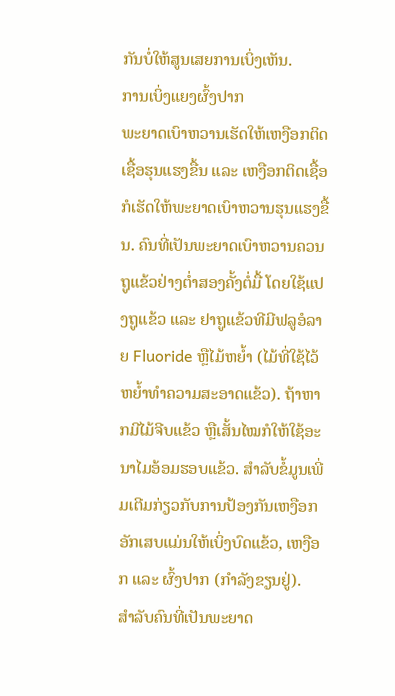ກັນບໍ່ໃຫ້ສູນເສຍການເບິ່ງເຫັນ.
ການເບິ່ງແຍງຜົ້ງປາກ
ພະຍາດເບົາຫວານເຮັດໃຫ້ເຫງືອກຕິດເຊື້ອຮຸນແຮງຂື້ນ ແລະ ເຫງືອກຕິດເຊື້ອກໍເຮັດໃຫ້ພະຍາດເບົາຫວານຮຸນແຮງຂື້ນ. ຄົນທີ່ເປັນພະຍາດເບົາຫວານຄວນຖູແຂ້ວຢ່າງຕໍ່າສອງຄັ້ງຕໍ່ມື້ ໂດຍໃຊ້ແປງຖູແຂ້ວ ແລະ ຢາຖູແຂ້ວທີມີຟລູອໍລາຍ Fluoride ຫຼືໄມ້ຫຍ້ຳ (ໄມ້ທີ່ໃຊ້ໄວ້ຫຍ້ຳທຳຄວາມສະອາດແຂ້ວ). ຖ້າຫາກມີໄມ້ຈີບແຂ້ວ ຫຼືເສັ້ນໄໝກໍໃຫ້ໃຊ້ອະນາໄມອ້ອມຮອບແຂ້ວ. ສຳລັບຂໍ້ມູນເພີ່ມເຕີມກ່ຽວກັບການປ້ອງກັນເຫງືອກອັກເສບແມ່ນໃຫ້ເບິ່ງບົດແຂ້ວ, ເຫງືອກ ແລະ ຜົ້ງປາກ (ກຳລັງຂຽນຢູ່).
ສຳລັບຄົນທີ່ເປັນພະຍາດ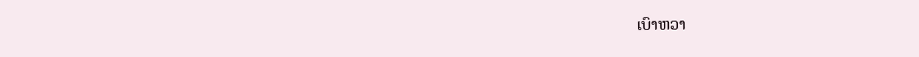ເບົາຫວາ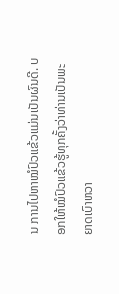ນ ການໄປຫາໝໍປົວແຂ້ວແມ່ນເປັນຜົນດີ. ບອກໃຫ້ໝໍປົວແຂ້ວຮູ້ທຸກຄັ້ງວ່າທ່ານເປັນພະຍາດເບົາຫວາ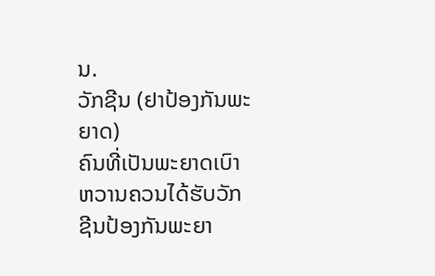ນ.
ວັກຊີນ (ຢາປ້ອງກັນພະຍາດ)
ຄົນທີ່ເປັນພະຍາດເບົາຫວານຄວນໄດ້ຮັບວັກຊີນປ້ອງກັນພະຍາ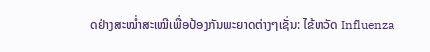ດຢ່າງສະໝ່ຳສະເໝີເພື່ອປ້ອງກັນພະຍາດຕ່າງໆເຊັ່ນ: ໄຂ້ຫວັດ Influenza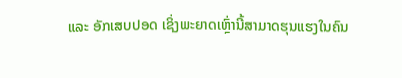ແລະ ອັກເສບປອດ ເຊິ່ງພະຍາດເຫຼົ່ານີ້ສາມາດຮຸນແຮງໃນຄົນ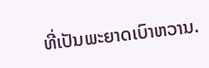ທີ່ເປັນພະຍາດເບົາຫວານ.